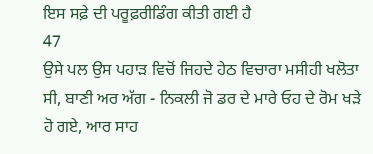ਇਸ ਸਫ਼ੇ ਦੀ ਪਰੂਫ਼ਰੀਡਿੰਗ ਕੀਤੀ ਗਈ ਹੈ
47
ਉਸੇ ਪਲ ਉਸ ਪਹਾੜ ਵਿਚੋਂ ਜਿਹਦੇ ਹੇਠ ਵਿਚਾਰਾ ਮਸੀਹੀ ਖਲੋਤਾ ਸੀ, ਬਾਣੀ ਅਰ ਅੱਗ - ਨਿਕਲੀ ਜੋ ਡਰ ਦੇ ਮਾਰੇ ਓਹ ਦੇ ਰੋਮ ਖੜੇ ਹੋ ਗਏ, ਆਰ ਸਾਹ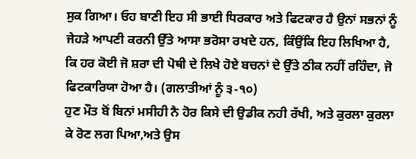ਸੁਕ ਗਿਆ। ਓਹ ਬਾਣੀ ਇਹ ਸੀ ਭਾਈ ਧਿਰਕਾਰ ਅਤੇ ਫਿਟਕਾਰ ਹੈ ਉਨਾਂ ਸਭਨਾਂ ਨੂੰ ਜੇਹੜੇ ਆਪਣੀ ਕਰਨੀ ਉੱਤੇ ਆਸਾ ਭਰੋਸਾ ਰਖਦੇ ਹਨ, ਕਿੰਉਂਕਿ ਇਹ ਲਿਖਿਆ ਹੈ, ਕਿ ਹਰ ਕੋਈ ਜੋ ਸ਼ਰਾ ਦੀ ਪੋਥੀ ਦੇ ਲਿਖੇ ਹੋਏ ਬਚਨਾਂ ਦੇ ਉੱਤੇ ਠੀਕ ਨਹੀਂ ਰਹਿੰਦਾ, ਜੋ ਫਿਟਕਾਰਿਯਾ ਹੋਆ ਹੈ। (ਗਲਾਤੀਆਂ ਨੂੰ ੩-੧੦)
ਹੁਣ ਮੌਤ ਬੋਂ ਬਿਨਾਂ ਮਸੀਹੀ ਨੈ ਹੋਰ ਕਿਸੇ ਦੀ ਉਡੀਕ ਨਹੀ ਰੱਖੀ, ਅਤੇ ਕੁਰਲਾ ਕੁਰਲਾ ਕੇ ਰੋਣ ਲਗ ਪਿਆ,ਅਤੇ ਉਸ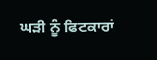ਘੜੀ ਨੂੰ ਫਿਟਕਾਰਾਂ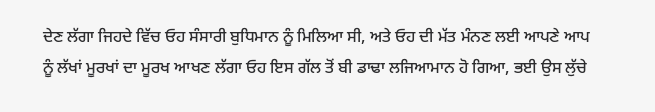ਦੇਣ ਲੱਗਾ ਜਿਹਦੇ ਵਿੱਚ ਓਹ ਸੰਸਾਰੀ ਬੁਧਿਮਾਨ ਨੂੰ ਮਿਲਿਆ ਸੀ, ਅਤੇ ਓਹ ਦੀ ਮੱਤ ਮੰਨਣ ਲਈ ਆਪਣੇ ਆਪ ਨੂੰ ਲੱਖਾਂ ਮੂਰਖਾਂ ਦਾ ਮੂਰਖ ਆਖਣ ਲੱਗਾ ਓਹ ਇਸ ਗੱਲ ਤੋਂ ਬੀ ਡਾਢਾ ਲਜਿਆਮਾਨ ਹੋ ਗਿਆ, ਭਈ ਉਸ ਲੁੱਚੇ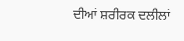ਦੀਆਂ ਸ਼ਰੀਰਕ ਦਲੀਲਾਂ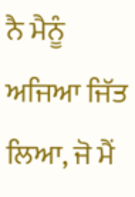ਨੈ ਮੈਨੂੰ ਅਜਿਆ ਜਿੱਤ ਲਿਆ, ਜੋ ਮੈਂ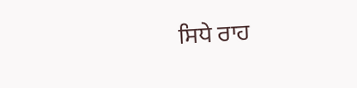ਸਿਧੇ ਰਾਹ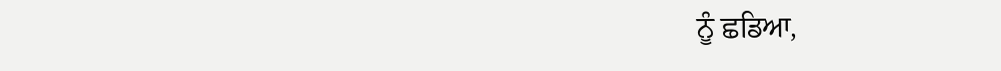ਨੂੰ ਛਡਿਆ,